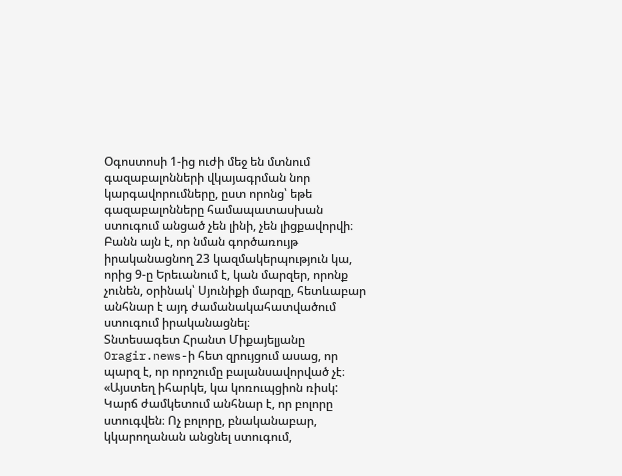Օգոստոսի 1-ից ուժի մեջ են մտնում գազաբալոնների վկայագրման նոր կարգավորումները, ըստ որոնց՝ եթե գազաբալոնները համապատասխան ստուգում անցած չեն լինի, չեն լիցքավորվի։ Բանն այն է, որ նման գործառույթ իրականացնող 23 կազմակերպություն կա, որից 9-ը Երեւանում է, կան մարզեր, որոնք չունեն, օրինակ՝ Սյունիքի մարզը, հետևաբար անհնար է այդ ժամանակահատվածում ստուգում իրականացնել։
Տնտեսագետ Հրանտ Միքայելյանը Oragir.news-ի հետ զրույցում ասաց, որ պարզ է, որ որոշումը բալանսավորված չէ։ «Այստեղ իհարկե, կա կոռուպցիոն ռիսկ: Կարճ ժամկետում անհնար է, որ բոլորը ստուգվեն։ Ոչ բոլորը, բնականաբար, կկարողանան անցնել ստուգում,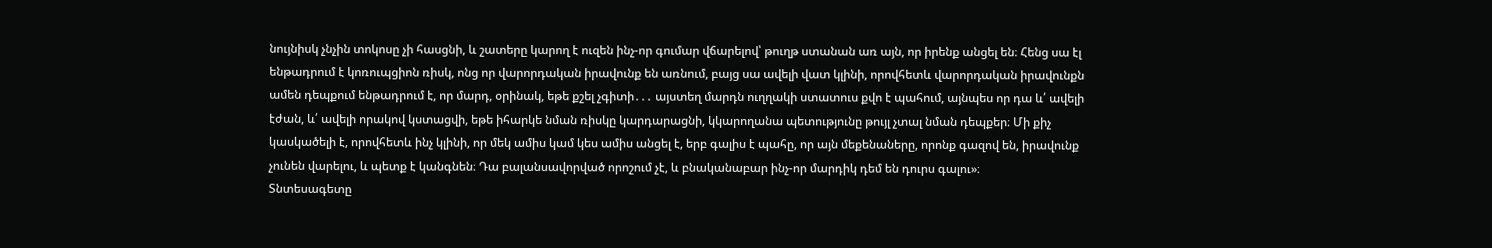նույնիսկ չնչին տոկոսը չի հասցնի, և շատերը կարող է ուզեն ինչ-որ գումար վճարելով՝ թուղթ ստանան առ այն, որ իրենք անցել են։ Հենց սա էլ ենթադրում է կոռուպցիոն ռիսկ, ոնց որ վարորդական իրավունք են առնում, բայց սա ավելի վատ կլինի, որովհետև վարորդական իրավունքն ամեն դեպքում ենթադրում է, որ մարդ, օրինակ, եթե քշել չգիտի․․․ այստեղ մարդն ուղղակի ստատուս քվո է պահում, այնպես որ դա և՛ ավելի էժան, և՛ ավելի որակով կստացվի, եթե իհարկե նման ռիսկը կարդարացնի, կկարողանա պետությունը թույլ չտալ նման դեպքեր։ Մի քիչ կասկածելի է, որովհետև ինչ կլինի, որ մեկ ամիս կամ կես ամիս անցել է, երբ գալիս է պահը, որ այն մեքենաները, որոնք գազով են, իրավունք չունեն վարելու, և պետք է կանգնեն։ Դա բալանսավորված որոշում չէ, և բնականաբար ինչ-որ մարդիկ դեմ են դուրս գալու»։
Տնտեսագետը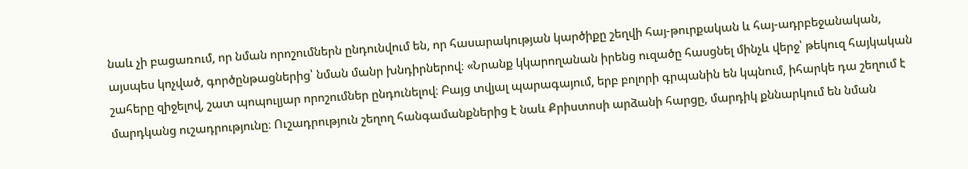նաև չի բացառում, որ նման որոշումներն ընդունվում են, որ հասարակության կարծիքը շեղվի հայ-թուրքական և հայ-ադրբեջանական, այսպես կոչված, գործընթացներից՝ նման մանր խնդիրներով։ «Նրանք կկարողանան իրենց ուզածը հասցնել մինչև վերջ՝ թեկուզ հայկական շահերը զիջելով, շատ պոպուլյար որոշումներ ընդունելով։ Բայց տվյալ պարագայում, երբ բոլորի գրպանին են կպնում, իհարկե դա շեղում է մարդկանց ուշադրությունը։ Ուշադրություն շեղող հանգամանքներից է նաև Քրիստոսի արձանի հարցը, մարդիկ քննարկում են նման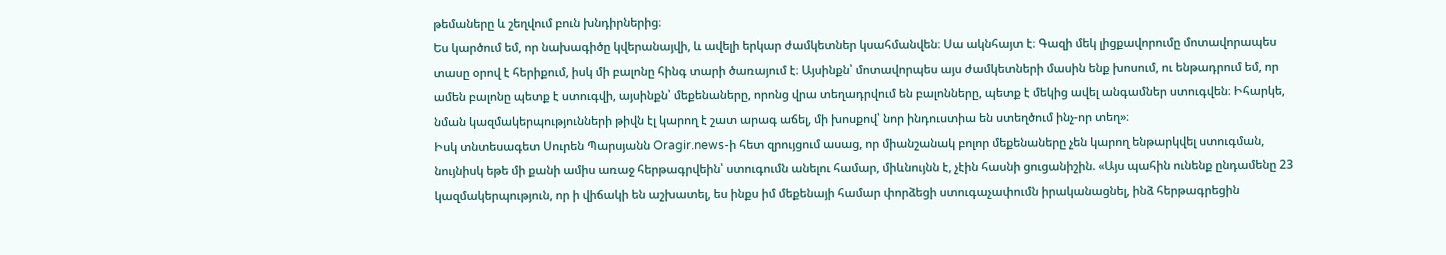թեմաները և շեղվում բուն խնդիրներից։
Ես կարծում եմ, որ նախագիծը կվերանայվի, և ավելի երկար ժամկետներ կսահմանվեն։ Սա ակնհայտ է։ Գազի մեկ լիցքավորումը մոտավորապես տասը օրով է հերիքում, իսկ մի բալոնը հինգ տարի ծառայում է։ Այսինքն՝ մոտավորպես այս ժամկետների մասին ենք խոսում, ու ենթադրում եմ, որ ամեն բալոնը պետք է ստուգվի, այսինքն՝ մեքենաները, որոնց վրա տեղադրվում են բալոնները, պետք է մեկից ավել անգամներ ստուգվեն։ Իհարկե, նման կազմակերպությունների թիվն էլ կարող է շատ արագ աճել, մի խոսքով՝ նոր ինդուստիա են ստեղծում ինչ-որ տեղ»։
Իսկ տնտեսագետ Սուրեն Պարսյանն Oragir.news-ի հետ զրույցում ասաց, որ միանշանակ բոլոր մեքենաները չեն կարող ենթարկվել ստուգման, նույնիսկ եթե մի քանի ամիս առաջ հերթագրվեին՝ ստուգումն անելու համար, միևնույնն է, չէին հասնի ցուցանիշին. «Այս պահին ունենք ընդամենը 23 կազմակերպություն, որ ի վիճակի են աշխատել, ես ինքս իմ մեքենայի համար փորձեցի ստուգաչափումն իրականացնել, ինձ հերթագրեցին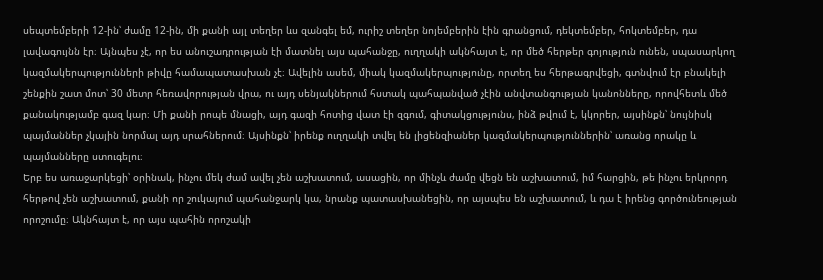սեպտեմբերի 12-ին՝ ժամը 12-ին, մի քանի այլ տեղեր ևս զանգել եմ, ուրիշ տեղեր նոյեմբերին էին գրանցում, դեկտեմբեր, հոկտեմբեր, դա լավագույնն էր։ Այնպես չէ, որ ես անուշադրության էի մատնել այս պահանջը, ուղղակի ակնհայտ է, որ մեծ հերթեր գոյություն ունեն, սպասարկող կազմակերպությունների թիվը համապատասխան չէ։ Ավելին ասեմ, միակ կազմակերպությունը, որտեղ ես հերթագրվեցի, գտնվում էր բնակելի շենքին շատ մոտ՝ 30 մետր հեռավորության վրա, ու այդ սենյակներում հստակ պահպանված չէին անվտանգության կանոնները, որովհետև մեծ քանակությամբ գազ կար։ Մի քանի րոպե մնացի, այդ գազի հոտից վատ էի զգում, գիտակցությունս, ինձ թվում է, կկորեր, այսինքն՝ նույնիսկ պայմաններ չկային նորմալ այդ սրահներում։ Այսինքն՝ իրենք ուղղակի տվել են լիցենզիաներ կազմակերպություններին՝ առանց որակը և պայմանները ստուգելու։
Երբ ես առաջարկեցի՝ օրինակ, ինչու մեկ ժամ ավել չեն աշխատում, ասացին, որ մինչև ժամը վեցն են աշխատում, իմ հարցին, թե ինչու երկրորդ հերթով չեն աշխատում, քանի որ շուկայում պահանջարկ կա, նրանք պատասխանեցին, որ այսպես են աշխատում, և դա է իրենց գործունեության որոշումը։ Ակնհայտ է, որ այս պահին որոշակի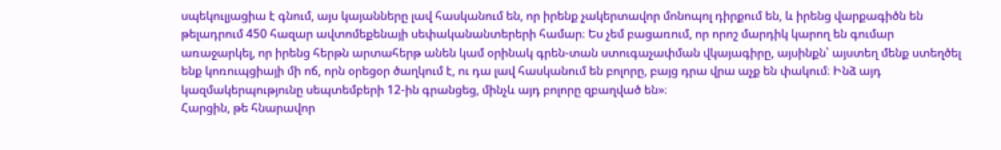սպեկուլյացիա է գնում, այս կայանները լավ հասկանում են, որ իրենք չակերտավոր մոնոպոլ դիրքում են, և իրենց վարքագիծն են թելադրում 450 հազար ավտոմեքենայի սեփականանտերերի համար։ Ես չեմ բացառում, որ որոշ մարդիկ կարող են գումար առաջարկել, որ իրենց հերթն արտահերթ անեն կամ օրինակ գրեն-տան ստուգաչափման վկայագիրը, այսինքն՝ այստեղ մենք ստեղծել ենք կոռուպցիայի մի ոճ, որն օրեցօր ծաղկում է, ու դա լավ հասկանում են բոլորը, բայց դրա վրա աչք են փակում։ Ինձ այդ կազմակերպությունը սեպտեմբերի 12-ին գրանցեց, մինչև այդ բոլորը զբաղված են»։
Հարցին, թե հնարավոր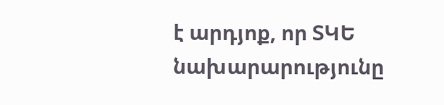է արդյոք, որ ՏԿԵ նախարարությունը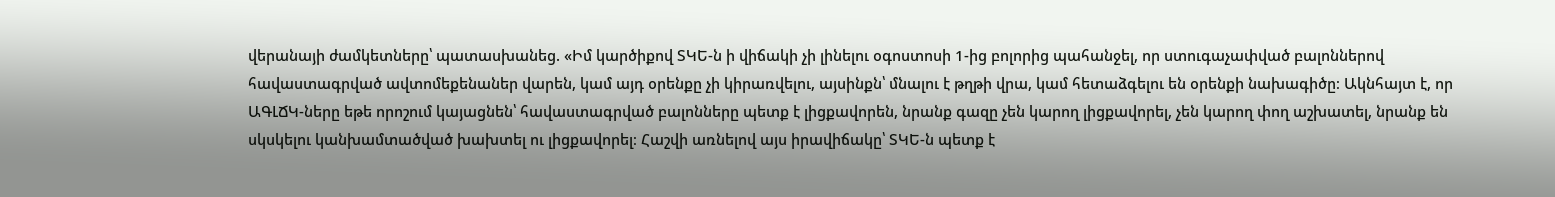վերանայի ժամկետները՝ պատասխանեց. «Իմ կարծիքով ՏԿԵ-ն ի վիճակի չի լինելու օգոստոսի 1-ից բոլորից պահանջել, որ ստուգաչափված բալոններով հավաստագրված ավտոմեքենաներ վարեն, կամ այդ օրենքը չի կիրառվելու, այսինքն՝ մնալու է թղթի վրա, կամ հետաձգելու են օրենքի նախագիծը։ Ակնհայտ է, որ ԱԳԼՃԿ-ները եթե որոշում կայացնեն՝ հավաստագրված բալոնները պետք է լիցքավորեն, նրանք գազը չեն կարող լիցքավորել, չեն կարող փող աշխատել, նրանք են սկսկելու կանխամտածված խախտել ու լիցքավորել։ Հաշվի առնելով այս իրավիճակը՝ ՏԿԵ-ն պետք է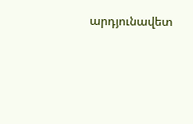արդյունավետ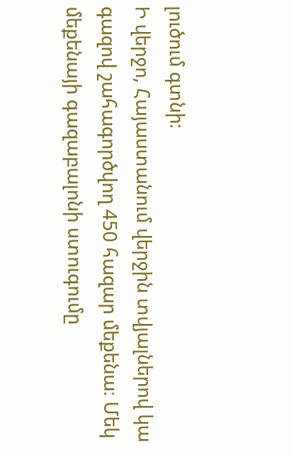լուծում գտնի։
Ի վերջո, Հայաստանում վերջին տվյալներով կա գազով շահագործվող 450 հազար մեքենա։ Մեկ մեքենայի գազաբալոնի ստուգումը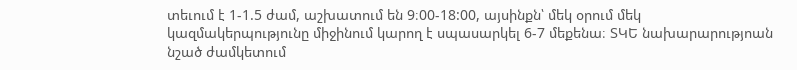տեւում է 1-1.5 ժամ, աշխատում են 9։00-18:00, այսինքն՝ մեկ օրում մեկ կազմակերպությունը միջինում կարող է սպասարկել 6-7 մեքենա։ ՏԿԵ նախարարությոան նշած ժամկետում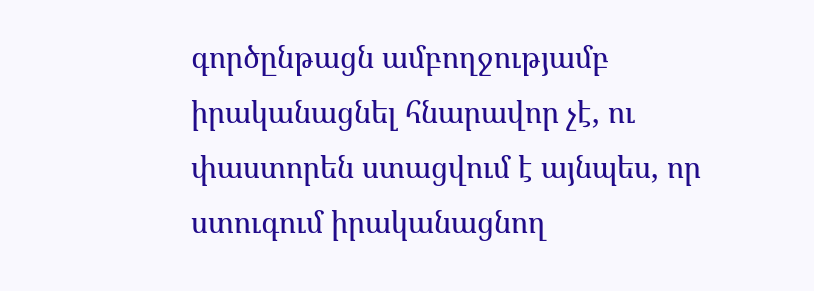գործընթացն ամբողջությամբ իրականացնել հնարավոր չէ, ու փաստորեն ստացվում է այնպես, որ ստուգում իրականացնող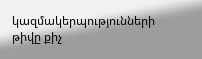կազմակերպությունների թիվը քիչ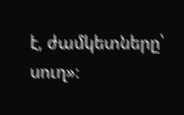է, ժամկետները՝ սուղ»։